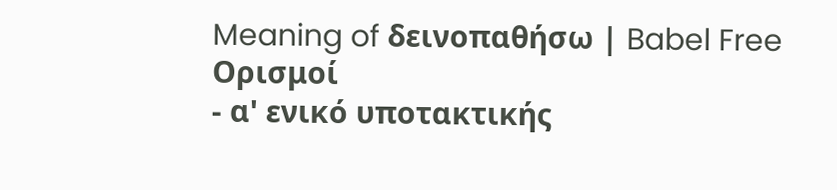Meaning of δεινοπαθήσω | Babel Free
Ορισμοί
- α' ενικό υποτακτικής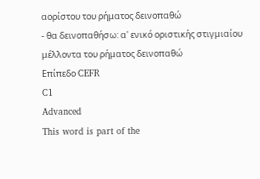αορίστου του ρήματος δεινοπαθώ
- θα δεινοπαθήσω: α' ενικό οριστικής στιγμιαίου μέλλοντα του ρήματος δεινοπαθώ
Επίπεδο CEFR
C1
Advanced
This word is part of the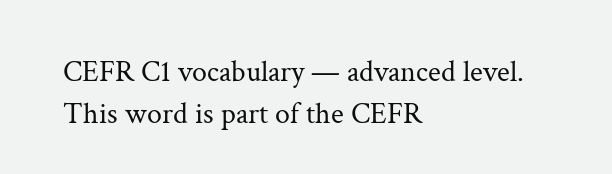CEFR C1 vocabulary — advanced level.
This word is part of the CEFR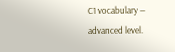C1 vocabulary — advanced level.